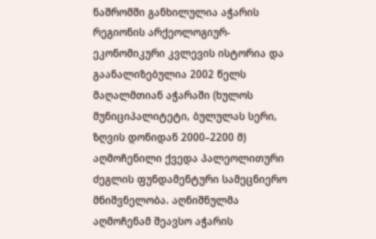ნაშრომში განხილულია აჭარის რეგიონის არქეოლოგიურ-ეკონომიკური კვლევის ისტორია და გაანალიზებულია 2002 წელს მაღალმთიან აჭარაში (ხულოს მუნიციპალიტეტი, ბულულას სერი, ზღვის დონიდან 2000–2200 მ) აღმოჩენილი ქვედა პალეოლითური ძეგლის ფუნდამენტური სამეცნიერო მნიშვნელობა. აღნიშნულმა აღმოჩენამ შეავსო აჭარის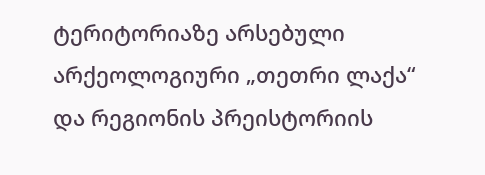ტერიტორიაზე არსებული არქეოლოგიური „თეთრი ლაქა“ და რეგიონის პრეისტორიის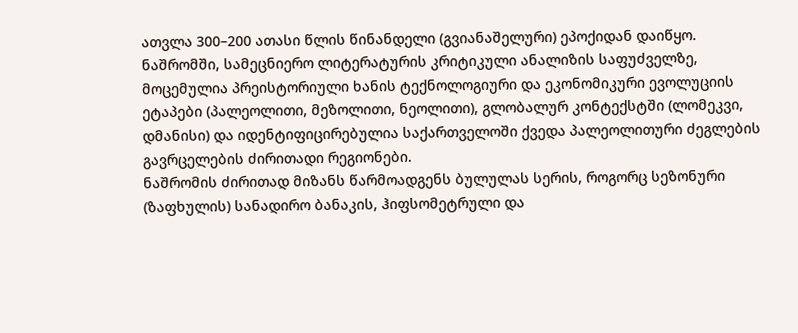ათვლა 300–200 ათასი წლის წინანდელი (გვიანაშელური) ეპოქიდან დაიწყო. ნაშრომში, სამეცნიერო ლიტერატურის კრიტიკული ანალიზის საფუძველზე, მოცემულია პრეისტორიული ხანის ტექნოლოგიური და ეკონომიკური ევოლუციის ეტაპები (პალეოლითი, მეზოლითი, ნეოლითი), გლობალურ კონტექსტში (ლომეკვი, დმანისი) და იდენტიფიცირებულია საქართველოში ქვედა პალეოლითური ძეგლების გავრცელების ძირითადი რეგიონები.
ნაშრომის ძირითად მიზანს წარმოადგენს ბულულას სერის, როგორც სეზონური (ზაფხულის) სანადირო ბანაკის, ჰიფსომეტრული და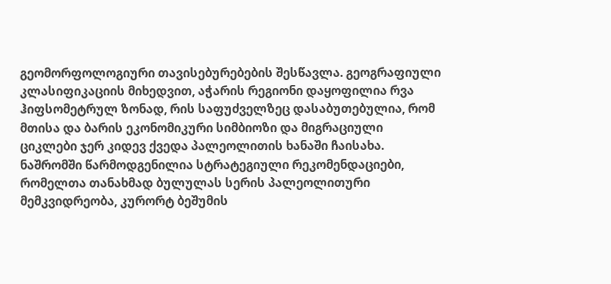გეომორფოლოგიური თავისებურებების შესწავლა. გეოგრაფიული კლასიფიკაციის მიხედვით, აჭარის რეგიონი დაყოფილია რვა ჰიფსომეტრულ ზონად, რის საფუძველზეც დასაბუთებულია, რომ მთისა და ბარის ეკონომიკური სიმბიოზი და მიგრაციული ციკლები ჯერ კიდევ ქვედა პალეოლითის ხანაში ჩაისახა. ნაშრომში წარმოდგენილია სტრატეგიული რეკომენდაციები, რომელთა თანახმად ბულულას სერის პალეოლითური მემკვიდრეობა, კურორტ ბეშუმის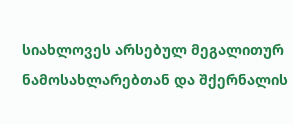სიახლოვეს არსებულ მეგალითურ ნამოსახლარებთან და შქერნალის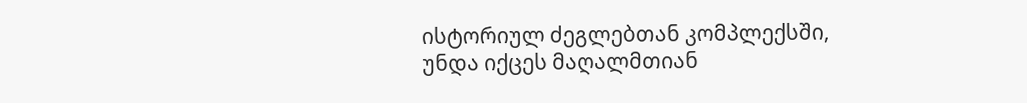ისტორიულ ძეგლებთან კომპლექსში, უნდა იქცეს მაღალმთიან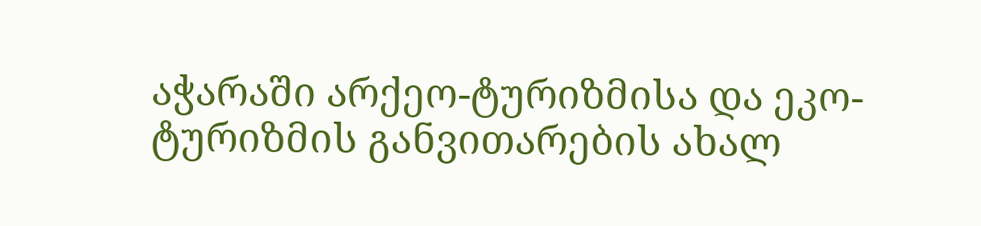აჭარაში არქეო-ტურიზმისა და ეკო-ტურიზმის განვითარების ახალ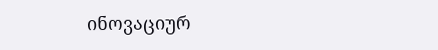ინოვაციურ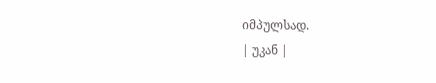იმპულსად.
| უკან |